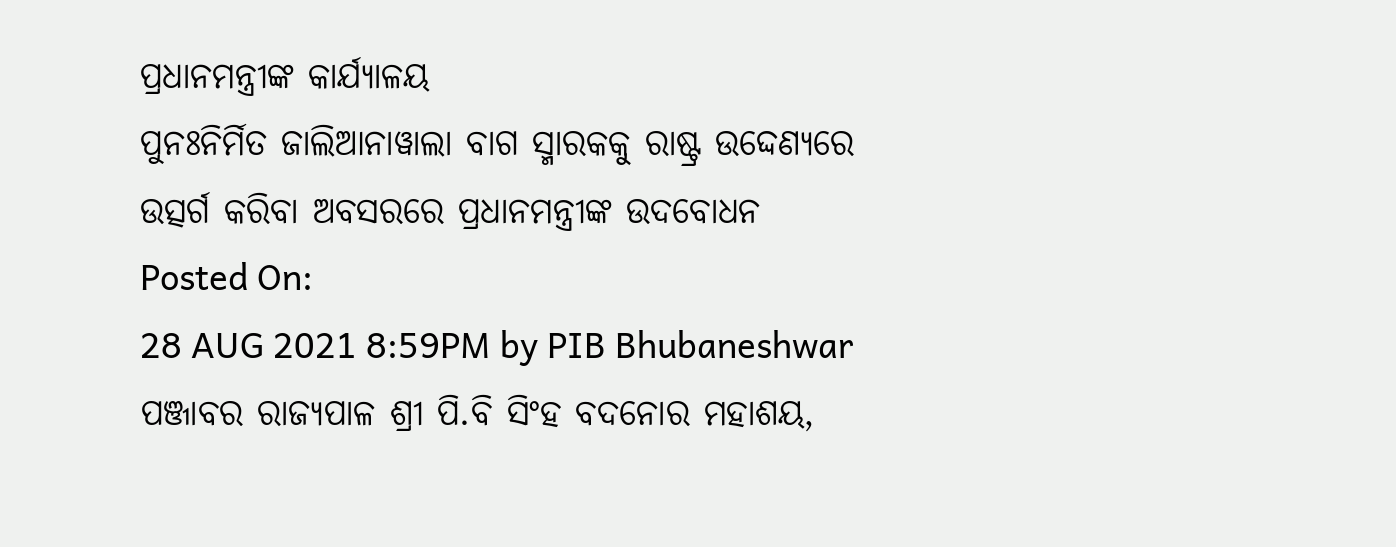ପ୍ରଧାନମନ୍ତ୍ରୀଙ୍କ କାର୍ଯ୍ୟାଳୟ
ପୁନଃନିର୍ମିତ ଜାଲିଆନାୱାଲା ବାଗ ସ୍ମାରକକୁ ରାଷ୍ଟ୍ର ଉଦ୍ଦେଣ୍ୟରେ ଉତ୍ସର୍ଗ କରିବା ଅବସରରେ ପ୍ରଧାନମନ୍ତ୍ରୀଙ୍କ ଉଦବୋଧନ
Posted On:
28 AUG 2021 8:59PM by PIB Bhubaneshwar
ପଞ୍ଜାବର ରାଜ୍ୟପାଳ ଶ୍ରୀ ପି.ବି ସିଂହ ବଦନୋର ମହାଶୟ,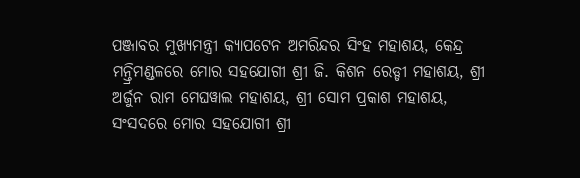ପଞ୍ଜାବର ମୁଖ୍ୟମନ୍ତ୍ରୀ କ୍ୟାପଟେନ ଅମରିନ୍ଦର ସିଂହ ମହାଶୟ, କେନ୍ଦ୍ର ମନ୍ତ୍ରିମଣ୍ଡଳରେ ମୋର ସହଯୋଗୀ ଶ୍ରୀ ଜି. କିଶନ ରେଡ୍ଡୀ ମହାଶୟ, ଶ୍ରୀ ଅର୍ଜୁନ ରାମ ମେଘୱାଲ ମହାଶୟ, ଶ୍ରୀ ସୋମ ପ୍ରକାଶ ମହାଶୟ, ସଂସଦରେ ମୋର ସହଯୋଗୀ ଶ୍ରୀ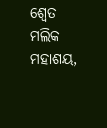ଶ୍ୱେତ ମଲିକ ମହାଶୟ,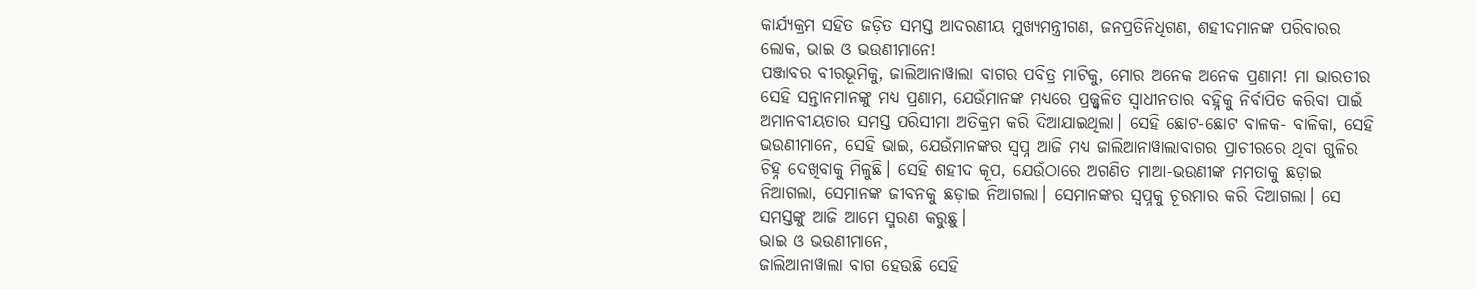କାର୍ଯ୍ୟକ୍ରମ ସହିତ ଜଡ଼ିତ ସମସ୍ତ ଆଦରଣୀୟ ମୁଖ୍ୟମନ୍ତ୍ରୀଗଣ, ଜନପ୍ରତିନିଧିଗଣ, ଶହୀଦମାନଙ୍କ ପରିବାରର ଲୋକ, ଭାଇ ଓ ଭଉଣୀମାନେ!
ପଞ୍ଜାବର ବୀରଭୂମିକୁ, ଜାଲିଆନାୱାଲା ବାଗର ପବିତ୍ର ମାଟିକୁ, ମୋର ଅନେକ ଅନେକ ପ୍ରଣାମ! ମା ଭାରତୀର ସେହି ସନ୍ତାନମାନଙ୍କୁ ମଧ୍ୟ ପ୍ରଣାମ, ଯେଉଁମାନଙ୍କ ମଧ୍ୟରେ ପ୍ରଜ୍ଜ୍ୱଳିତ ସ୍ୱାଧୀନତାର ବହ୍ନିକୁ ନିର୍ବାପିତ କରିବା ପାଇଁ ଅମାନବୀୟତାର ସମସ୍ତ ପରିସୀମା ଅତିକ୍ରମ କରି ଦିଆଯାଇଥିଲା। ସେହି ଛୋଟ-ଛୋଟ ବାଳକ- ବାଳିକା, ସେହି ଭଉଣୀମାନେ, ସେହି ଭାଇ, ଯେଉଁମାନଙ୍କର ସ୍ୱପ୍ନ ଆଜି ମଧ୍ୟ ଜାଲିଆନାୱାଲାବାଗର ପ୍ରାଚୀରରେ ଥିବା ଗୁଳିର ଚିହ୍ନ ଦେଖିବାକୁ ମିଳୁଛି। ସେହି ଶହୀଦ କୂପ, ଯେଉଁଠାରେ ଅଗଣିତ ମାଆ-ଭଉଣୀଙ୍କ ମମତାକୁ ଛଡ଼ାଇ ନିଆଗଲା, ସେମାନଙ୍କ ଜୀବନକୁ ଛଡ଼ାଇ ନିଆଗଲା। ସେମାନଙ୍କର ସ୍ୱପ୍ନକୁ ଚୂରମାର କରି ଦିଆଗଲା। ସେ ସମସ୍ତଙ୍କୁ ଆଜି ଆମେ ସ୍ମରଣ କରୁଛୁ।
ଭାଇ ଓ ଭଉଣୀମାନେ,
ଜାଲିଆନାୱାଲା ବାଗ ହେଉଛି ସେହି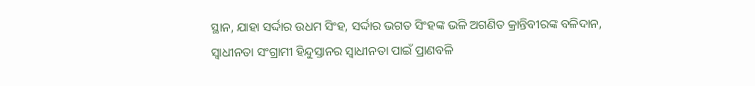ସ୍ଥାନ, ଯାହା ସର୍ଦ୍ଦାର ଉଧମ ସିଂହ, ସର୍ଦ୍ଦାର ଭଗତ ସିଂହଙ୍କ ଭଳି ଅଗଣିତ କ୍ରାନ୍ତିବୀରଙ୍କ ବଳିଦାନ, ସ୍ୱାଧୀନତା ସଂଗ୍ରାମୀ ହିନ୍ଦୁସ୍ତାନର ସ୍ୱାଧୀନତା ପାଇଁ ପ୍ରାଣବଳି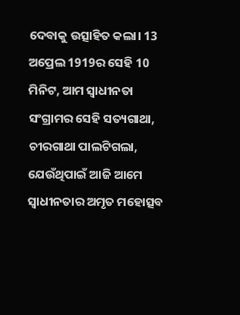ଦେବାକୁ ଉତ୍ସାହିତ କଲା। 13 ଅପ୍ରେଲ 1919ର ସେହି 10 ମିନିଟ, ଆମ ସ୍ୱାଧୀନତା ସଂଗ୍ରାମର ସେହି ସତ୍ୟଗାଥା, ଚୀରଗାଥା ପାଲଟିଗଲା, ଯେଉଁଥିପାଇଁ ଆଜି ଆମେ ସ୍ୱାଧୀନତାର ଅମୃତ ମହୋତ୍ସବ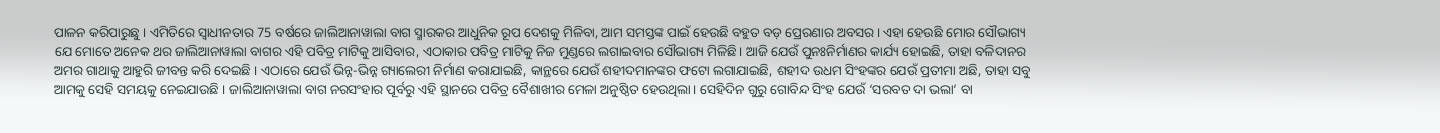ପାଳନ କରିପାରୁଛୁ । ଏମିତିରେ ସ୍ୱାଧୀନତାର 75 ବର୍ଷରେ ଜାଲିଆନାୱାଲା ବାଗ ସ୍ମାରକର ଆଧୁନିକ ରୂପ ଦେଶକୁ ମିଳିବା, ଆମ ସମସ୍ତଙ୍କ ପାଇଁ ହେଉଛି ବହୁତ ବଡ଼ ପ୍ରେରଣାର ଅବସର। ଏହା ହେଉଛି ମୋର ସୌଭାଗ୍ୟ ଯେ ମୋତେ ଅନେକ ଥର ଜାଲିଆନାୱାଲା ବାଗର ଏହି ପବିତ୍ର ମାଟିକୁ ଆସିବାର, ଏଠାକାର ପବିତ୍ର ମାଟିକୁ ନିଜ ମୁଣ୍ଡରେ ଲଗାଇବାର ସୌଭାଗ୍ୟ ମିଳିଛି। ଆଜି ଯେଉଁ ପୁନଃନିର୍ମାଣର କାର୍ଯ୍ୟ ହୋଇଛି, ତାହା ବଳିଦାନର ଅମର ଗାଥାକୁ ଆହୁରି ଜୀବନ୍ତ କରି ଦେଇଛି । ଏଠାରେ ଯେଉଁ ଭିନ୍ନ-ଭିନ୍ନ ଗ୍ୟାଲେରୀ ନିର୍ମାଣ କରାଯାଇଛି, କାନ୍ଥରେ ଯେଉଁ ଶହୀଦମାନଙ୍କର ଫଟୋ ଲଗାଯାଇଛି, ଶହୀଦ ଉଧମ ସିଂହଙ୍କର ଯେଉଁ ପ୍ରତୀମା ଅଛି, ତାହା ସବୁ ଆମକୁ ସେହି ସମୟକୁ ନେଇଯାଉଛି । ଜାଲିଆନାୱାଲା ବାଗ ନରସଂହାର ପୂର୍ବରୁ ଏହି ସ୍ଥାନରେ ପବିତ୍ର ବୈଶାଖୀର ମେଳା ଅନୁଷ୍ଠିତ ହେଉଥିଲା। ସେହିଦିନ ଗୁରୁ ଗୋବିନ୍ଦ ସିଂହ ଯେଉଁ ‘ସରବତ ଦା ଭଲା’ ବା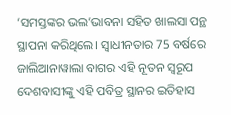‘ସମସ୍ତଙ୍କର ଭଲ’ଭାବନା ସହିତ ଖାଲସା ପନ୍ଥ ସ୍ଥାପନା କରିଥିଲେ। ସ୍ୱାଧୀନତାର 75 ବର୍ଷରେ ଜାଲିଆନାୱାଲା ବାଗର ଏହି ନୂତନ ସ୍ୱରୂପ ଦେଶବାସୀଙ୍କୁ ଏହି ପବିତ୍ର ସ୍ଥାନର ଇତିହାସ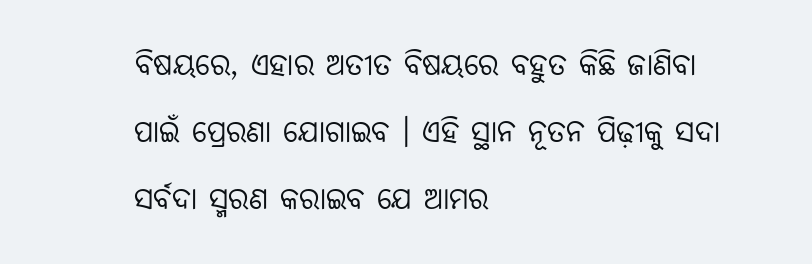ବିଷୟରେ, ଏହାର ଅତୀତ ବିଷୟରେ ବହୁତ କିଛି ଜାଣିବା ପାଇଁ ପ୍ରେରଣା ଯୋଗାଇବ । ଏହି ସ୍ଥାନ ନୂତନ ପିଢ଼ୀକୁ ସଦା ସର୍ବଦା ସ୍ମରଣ କରାଇବ ଯେ ଆମର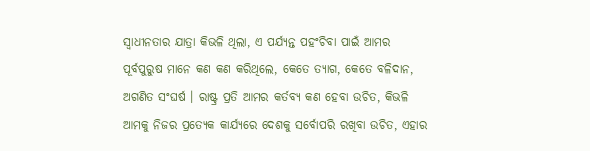ସ୍ୱାଧୀନତାର ଯାତ୍ରା କିଭଳି ଥିଲା, ଏ ପର୍ଯ୍ୟନ୍ତ ପହଂଚିବା ପାଇଁ ଆମର ପୂର୍ବପୁରୁଷ ମାନେ କଣ କଣ କରିଥିଲେ, କେତେ ତ୍ୟାଗ, କେତେ ବଳିଦାନ, ଅଗଣିତ ସଂଘର୍ଷ । ରାଷ୍ଟ୍ର ପ୍ରତି ଆମର କର୍ତବ୍ୟ କଣ ହେବା ଉଚିତ, କିଭଳି ଆମକୁ ନିଜର ପ୍ରତ୍ୟେକ କାର୍ଯ୍ୟରେ ଦେଶକୁ ସର୍ବୋପରି ରଖିବା ଉଚିତ, ଏହାର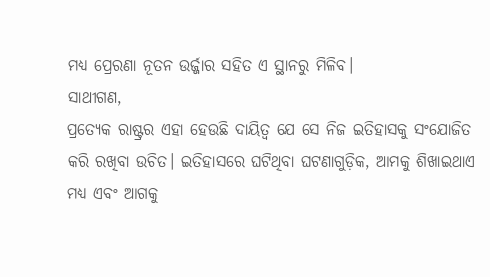ମଧ୍ୟ ପ୍ରେରଣା ନୂତନ ଉର୍ଜ୍ଜାର ସହିତ ଏ ସ୍ଥାନରୁ ମିଳିବ।
ସାଥୀଗଣ,
ପ୍ରତ୍ୟେକ ରାଷ୍ଟ୍ରର ଏହା ହେଉଛି ଦାୟିତ୍ୱ ଯେ ସେ ନିଜ ଇତିହାସକୁ ସଂଯୋଜିତ କରି ରଖିବା ଉଚିତ। ଇତିହାସରେ ଘଟିଥିବା ଘଟଣାଗୁଡ଼ିକ, ଆମକୁ ଶିଖାଇଥାଏ ମଧ୍ୟ ଏବଂ ଆଗକୁ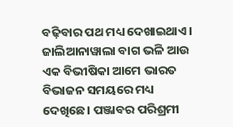ବଢ଼ିବାର ପଥ ମଧ୍ୟ ଦେଖାଇଥାଏ। ଜାଲିଆନାୱାଲା ବାଗ ଭଳି ଆଉ ଏକ ବିଭୀଷିକା ଆମେ ଭାରତ ବିଭାଜନ ସମୟରେ ମଧ୍ୟ ଦେଖିଛେ। ପଞ୍ଜାବର ପରିଶ୍ରମୀ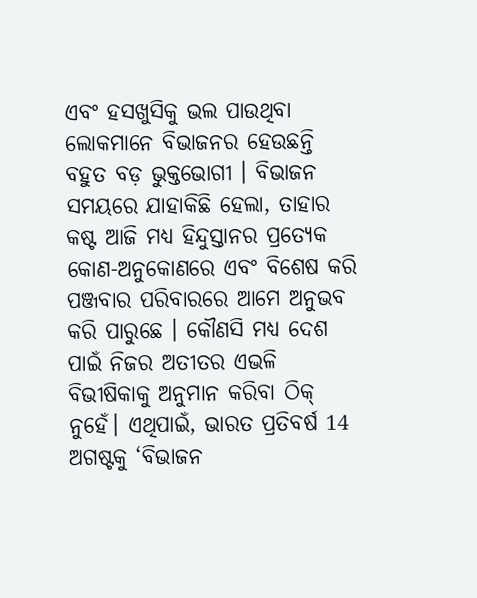ଏବଂ ହସଖୁସିକୁ ଭଲ ପାଉଥିବା ଲୋକମାନେ ବିଭାଜନର ହେଉଛନ୍ତି ବହୁତ ବଡ଼ ଭୁକ୍ତଭୋଗୀ । ବିଭାଜନ ସମୟରେ ଯାହାକିଛି ହେଲା, ତାହାର କଷ୍ଟ ଆଜି ମଧ୍ୟ ହିନ୍ଦୁସ୍ତାନର ପ୍ରତ୍ୟେକ କୋଣ-ଅନୁକୋଣରେ ଏବଂ ବିଶେଷ କରି ପଞ୍ଜବାର ପରିବାରରେ ଆମେ ଅନୁଭବ କରି ପାରୁଛେ । କୌଣସି ମଧ୍ୟ ଦେଶ ପାଇଁ ନିଜର ଅତୀତର ଏଭଳି ବିଭୀଷିକାକୁ ଅନୁମାନ କରିବା ଠିକ୍ ନୁହେଁ। ଏଥିପାଇଁ, ଭାରତ ପ୍ରତିବର୍ଷ 14 ଅଗଷ୍ଟକୁ ‘ବିଭାଜନ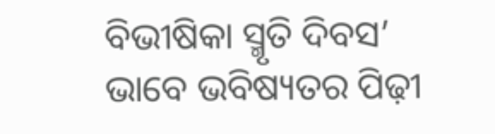ବିଭୀଷିକା ସ୍ମୃତି ଦିବସ’ ଭାବେ ଭବିଷ୍ୟତର ପିଢ଼ୀ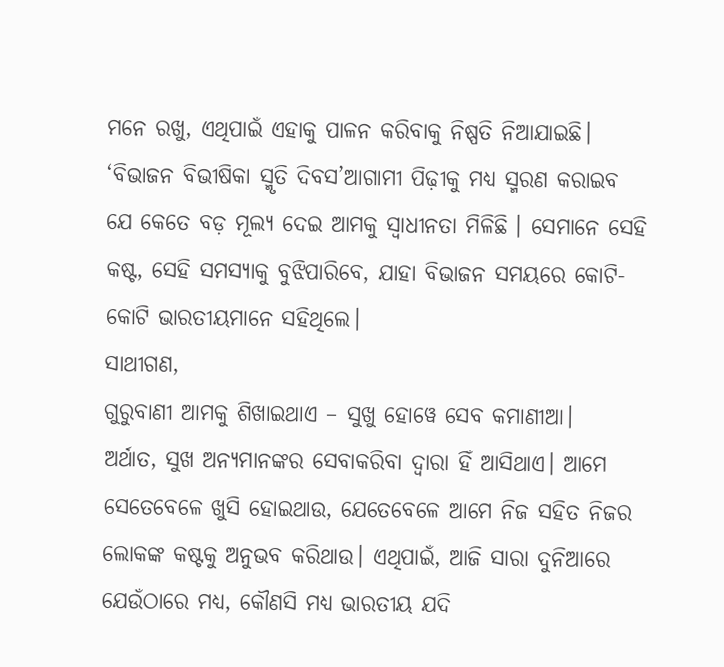ମନେ ରଖୁ, ଏଥିପାଇଁ ଏହାକୁ ପାଳନ କରିବାକୁ ନିଷ୍ପତି ନିଆଯାଇଛି। ‘ବିଭାଜନ ବିଭୀଷିକା ସ୍ମୃତି ଦିବସ’ଆଗାମୀ ପିଢ଼ୀକୁ ମଧ୍ୟ ସ୍ମରଣ କରାଇବ ଯେ କେତେ ବଡ଼ ମୂଲ୍ୟ ଦେଇ ଆମକୁ ସ୍ୱାଧୀନତା ମିଳିଛି । ସେମାନେ ସେହି କଷ୍ଟ, ସେହି ସମସ୍ୟାକୁ ବୁଝିପାରିବେ, ଯାହା ବିଭାଜନ ସମୟରେ କୋଟି- କୋଟି ଭାରତୀୟମାନେ ସହିଥିଲେ।
ସାଥୀଗଣ,
ଗୁରୁବାଣୀ ଆମକୁ ଶିଖାଇଥାଏ – ସୁଖୁ ହୋୱେ ସେବ କମାଣୀଆ।
ଅର୍ଥାତ, ସୁଖ ଅନ୍ୟମାନଙ୍କର ସେବାକରିବା ଦ୍ୱାରା ହିଁ ଆସିଥାଏ। ଆମେ ସେତେବେଳେ ଖୁସି ହୋଇଥାଉ, ଯେତେବେଳେ ଆମେ ନିଜ ସହିତ ନିଜର ଲୋକଙ୍କ କଷ୍ଟକୁ ଅନୁଭବ କରିଥାଉ। ଏଥିପାଇଁ, ଆଜି ସାରା ଦୁନିଆରେ ଯେଉଁଠାରେ ମଧ୍ୟ, କୌଣସି ମଧ୍ୟ ଭାରତୀୟ ଯଦି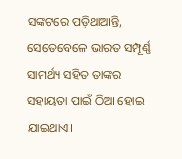ସଙ୍କଟରେ ପଡ଼ିଥାଆନ୍ତି, ସେତେବେଳେ ଭାରତ ସମ୍ପୂର୍ଣ୍ଣ ସାମର୍ଥ୍ୟ ସହିତ ତାଙ୍କର ସହାୟତା ପାଇଁ ଠିଆ ହୋଇ ଯାଇଥାଏ।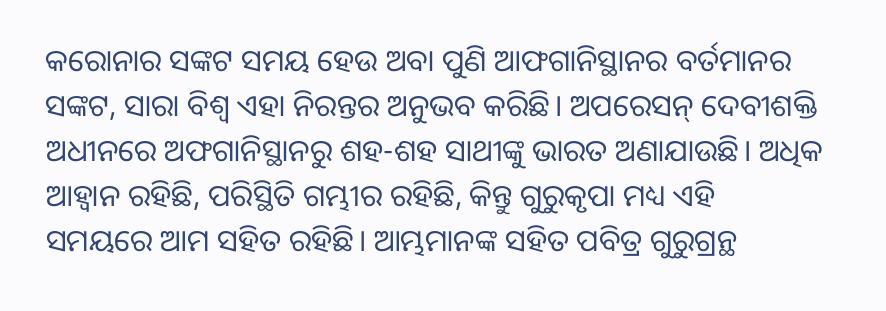କରୋନାର ସଙ୍କଟ ସମୟ ହେଉ ଅବା ପୁଣି ଆଫଗାନିସ୍ଥାନର ବର୍ତମାନର ସଙ୍କଟ, ସାରା ବିଶ୍ୱ ଏହା ନିରନ୍ତର ଅନୁଭବ କରିଛି। ଅପରେସନ୍ ଦେବୀଶକ୍ତି ଅଧୀନରେ ଅଫଗାନିସ୍ଥାନରୁ ଶହ-ଶହ ସାଥୀଙ୍କୁ ଭାରତ ଅଣାଯାଉଛି। ଅଧିକ ଆହ୍ୱାନ ରହିଛି, ପରିସ୍ଥିତି ଗମ୍ଭୀର ରହିଛି, କିନ୍ତୁ ଗୁରୁକୃପା ମଧ୍ୟ ଏହି ସମୟରେ ଆମ ସହିତ ରହିଛି। ଆମ୍ଭମାନଙ୍କ ସହିତ ପବିତ୍ର ଗୁରୁଗ୍ରନ୍ଥ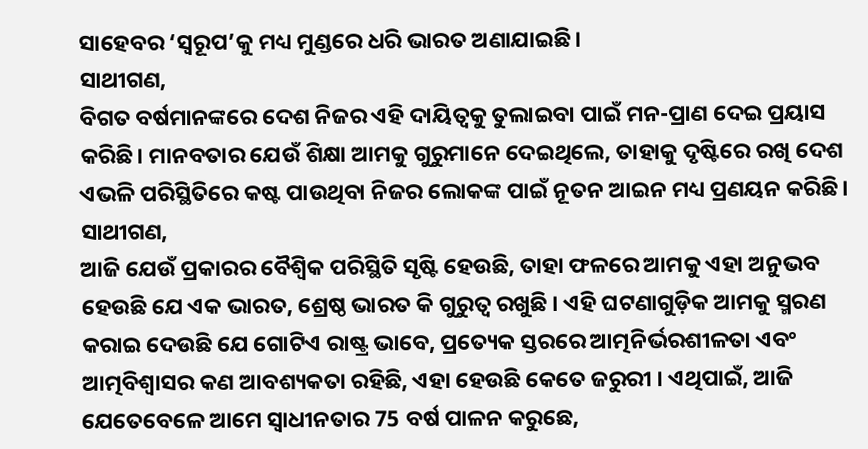ସାହେବର ‘ସ୍ୱରୂପ’କୁ ମଧ୍ୟ ମୁଣ୍ଡରେ ଧରି ଭାରତ ଅଣାଯାଇଛି।
ସାଥୀଗଣ,
ବିଗତ ବର୍ଷମାନଙ୍କରେ ଦେଶ ନିଜର ଏହି ଦାୟିତ୍ୱକୁ ତୁଲାଇବା ପାଇଁ ମନ-ପ୍ରାଣ ଦେଇ ପ୍ରୟାସ କରିଛି। ମାନବତାର ଯେଉଁ ଶିକ୍ଷା ଆମକୁ ଗୁରୁମାନେ ଦେଇଥିଲେ, ତାହାକୁ ଦୃଷ୍ଟିରେ ରଖି ଦେଶ ଏଭଳି ପରିସ୍ଥିତିରେ କଷ୍ଟ ପାଉଥିବା ନିଜର ଲୋକଙ୍କ ପାଇଁ ନୂତନ ଆଇନ ମଧ୍ୟ ପ୍ରଣୟନ କରିଛି।
ସାଥୀଗଣ,
ଆଜି ଯେଉଁ ପ୍ରକାରର ବୈଶ୍ୱିକ ପରିସ୍ଥିତି ସୃଷ୍ଟି ହେଉଛି, ତାହା ଫଳରେ ଆମକୁ ଏହା ଅନୁଭବ ହେଉଛି ଯେ ଏକ ଭାରତ, ଶ୍ରେଷ୍ଠ ଭାରତ କି ଗୁରୁତ୍ୱ ରଖୁଛି । ଏହି ଘଟଣାଗୁଡ଼ିକ ଆମକୁ ସ୍ମରଣ କରାଇ ଦେଉଛି ଯେ ଗୋଟିଏ ରାଷ୍ଟ୍ର ଭାବେ, ପ୍ରତ୍ୟେକ ସ୍ତରରେ ଆତ୍ମନିର୍ଭରଶୀଳତା ଏବଂ ଆତ୍ମବିଶ୍ୱାସର କଣ ଆବଶ୍ୟକତା ରହିଛି, ଏହା ହେଉଛି କେତେ ଜରୁରୀ । ଏଥିପାଇଁ, ଆଜି ଯେତେବେଳେ ଆମେ ସ୍ୱାଧୀନତାର 75 ବର୍ଷ ପାଳନ କରୁଛେ,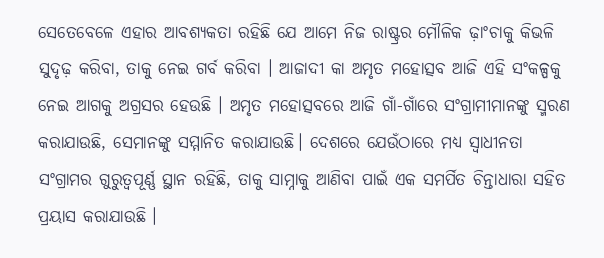ସେତେବେଳେ ଏହାର ଆବଶ୍ୟକତା ରହିଛି ଯେ ଆମେ ନିଜ ରାଷ୍ଟ୍ରର ମୌଳିକ ଢ଼ାଂଚାକୁ କିଭଳି ସୁଦୃଢ଼ କରିବା, ତାକୁ ନେଇ ଗର୍ବ କରିବା । ଆଜାଦୀ କା ଅମୃତ ମହୋତ୍ସବ ଆଜି ଏହି ସଂକଳ୍ପକୁ ନେଇ ଆଗକୁ ଅଗ୍ରସର ହେଉଛି । ଅମୃତ ମହୋତ୍ସବରେ ଆଜି ଗାଁ-ଗାଁରେ ସଂଗ୍ରାମୀମାନଙ୍କୁ ସ୍ମରଣ କରାଯାଉଛି, ସେମାନଙ୍କୁ ସମ୍ମାନିତ କରାଯାଉଛି। ଦେଶରେ ଯେଉଁଠାରେ ମଧ୍ୟ ସ୍ୱାଧୀନତା ସଂଗ୍ରାମର ଗୁରୁତ୍ୱପୂର୍ଣ୍ଣ ସ୍ଥାନ ରହିଛି, ତାକୁ ସାମ୍ନାକୁ ଆଣିବା ପାଇଁ ଏକ ସମର୍ପିତ ଚିନ୍ତାଧାରା ସହିତ ପ୍ରୟାସ କରାଯାଉଛି ।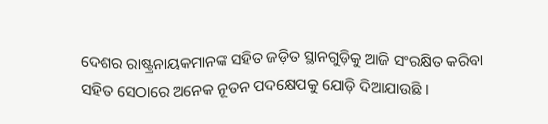ଦେଶର ରାଷ୍ଟ୍ରନାୟକମାନଙ୍କ ସହିତ ଜଡ଼ିତ ସ୍ଥାନଗୁଡ଼ିକୁ ଆଜି ସଂରକ୍ଷିତ କରିବା ସହିତ ସେଠାରେ ଅନେକ ନୂତନ ପଦକ୍ଷେପକୁ ଯୋଡ଼ି ଦିଆଯାଉଛି ।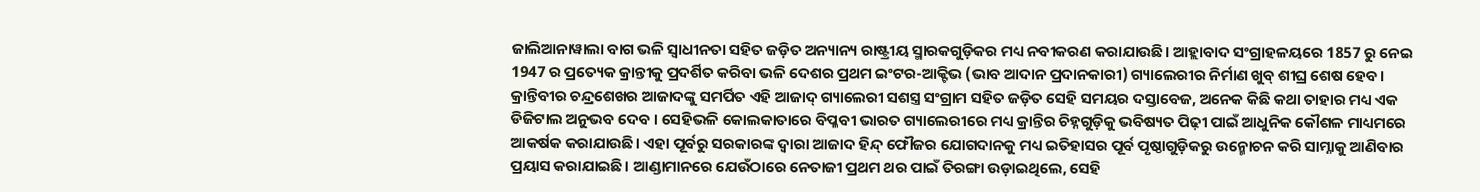ଜାଲିଆନାୱାଲା ବାଗ ଭଳି ସ୍ୱାଧୀନତା ସହିତ ଜଡ଼ିତ ଅନ୍ୟାନ୍ୟ ରାଷ୍ଟ୍ରୀୟ ସ୍ମାରକଗୁଡ଼ିକର ମଧ୍ୟ ନବୀକରଣ କରାଯାଉଛି। ଆହ୍ଲାବାଦ ସଂଗ୍ରାହଳୟରେ 1857 ରୁ ନେଇ 1947 ର ପ୍ରତ୍ୟେକ କ୍ରାନ୍ତୀକୁ ପ୍ରଦର୍ଶିତ କରିବା ଭଳି ଦେଶର ପ୍ରଥମ ଇଂଟର-ଆକ୍ଟିଭ (ଭାବ ଆଦାନ ପ୍ରଦାନକାରୀ) ଗ୍ୟାଲେରୀର ନିର୍ମାଣ ଖୁବ୍ ଶୀଘ୍ର ଶେଷ ହେବ। କ୍ରାନ୍ତିବୀର ଚନ୍ଦ୍ରଶେଖର ଆଜାଦଙ୍କୁ ସମର୍ପିତ ଏହି ଆଜାଦ୍ ଗ୍ୟାଲେରୀ ସଶସ୍ତ୍ର ସଂଗ୍ରାମ ସହିତ ଜଡ଼ିତ ସେହି ସମୟର ଦସ୍ତାବେଜ, ଅନେକ କିଛି କଥା ତାହାର ମଧ୍ୟ ଏକ ଡିଜିଟାଲ ଅନୁଭବ ଦେବ । ସେହିଭଳି କୋଲକାତାରେ ବିପ୍ଳବୀ ଭାରତ ଗ୍ୟାଲେରୀରେ ମଧ୍ୟ କ୍ରାନ୍ତିର ଚିହ୍ନଗୁଡ଼ିକୁ ଭବିଷ୍ୟତ ପିଢ଼ୀ ପାଇଁ ଆଧୁନିକ କୌଶଳ ମାଧ୍ୟମରେ ଆକର୍ଷକ କରାଯାଉଛି। ଏହା ପୂର୍ବରୁ ସରକାରଙ୍କ ଦ୍ୱାରା ଆଜାଦ ହିନ୍ଦ୍ ଫୌଜର ଯୋଗଦାନକୁ ମଧ୍ୟ ଇତିହାସର ପୂର୍ବ ପୃଷ୍ଠାଗୁଡ଼ିକରୁ ଉନ୍ମୋଚନ କରି ସାମ୍ନାକୁ ଆଣିବାର ପ୍ରୟାସ କରାଯାଇଛି। ଆଣ୍ଡାମାନରେ ଯେଉଁଠାରେ ନେତାଜୀ ପ୍ରଥମ ଥର ପାଇଁ ତିରଙ୍ଗା ଉଡ଼ାଇଥିଲେ, ସେହି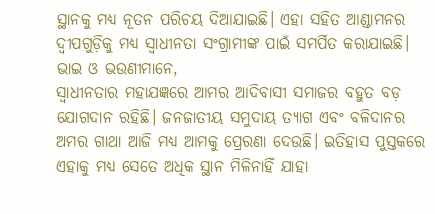ସ୍ଥାନକୁ ମଧ୍ୟ ନୂତନ ପରିଚୟ ଦିଆଯାଇଛି। ଏହା ସହିତ ଆଣ୍ଡାମନର ଦ୍ୱୀପଗୁଡ଼ିକୁ ମଧ୍ୟ ସ୍ୱାଧୀନତା ସଂଗ୍ରାମୀଙ୍କ ପାଇଁ ସମର୍ପିତ କରାଯାଇଛି।
ଭାଇ ଓ ଭଉଣୀମାନେ,
ସ୍ୱାଧୀନତାର ମହାଯଜ୍ଞରେ ଆମର ଆଦିବାସୀ ସମାଜର ବହୁତ ବଡ଼ ଯୋଗଦାନ ରହିଛି। ଜନଜାତୀୟ ସମୁଦାୟ ତ୍ୟାଗ ଏବଂ ବଳିଦାନର ଅମର ଗାଥା ଆଜି ମଧ୍ୟ ଆମକୁ ପ୍ରେରଣା ଦେଉଛି। ଇତିହାସ ପୁସ୍ତକରେ ଏହାକୁ ମଧ୍ୟ ସେତେ ଅଧିକ ସ୍ଥାନ ମିଳିନାହିଁ ଯାହା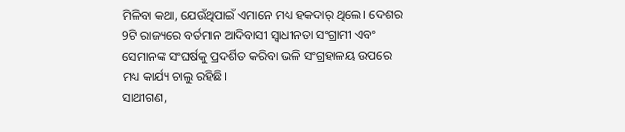ମିଳିବା କଥା, ଯେଉଁଥିପାଇଁ ଏମାନେ ମଧ୍ୟ ହକଦାର୍ ଥିଲେ। ଦେଶର 9ଟି ରାଜ୍ୟରେ ବର୍ତମାନ ଆଦିବାସୀ ସ୍ୱାଧୀନତା ସଂଗ୍ରାମୀ ଏବଂ ସେମାନଙ୍କ ସଂଘର୍ଷକୁ ପ୍ରଦର୍ଶିତ କରିବା ଭଳି ସଂଗ୍ରହାଳୟ ଉପରେ ମଧ୍ୟ କାର୍ଯ୍ୟ ଚାଲୁ ରହିଛି।
ସାଥୀଗଣ,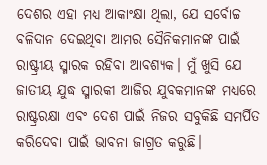ଦେଶର ଏହା ମଧ୍ୟ ଆକାଂକ୍ଷା ଥିଲା, ଯେ ସର୍ବୋଚ୍ଚ ବଳିଦାନ ଦେଇଥିବା ଆମର ସୈନିକମାନଙ୍କ ପାଇଁ ରାଷ୍ଟ୍ରୀୟ ସ୍ମାରକ ରହିବା ଆବଶ୍ୟକ। ମୁଁ ଖୁସି ଯେ ଜାତୀୟ ଯୁଦ୍ଧ ସ୍ମାରକୀ ଆଜିର ଯୁବକମାନଙ୍କ ମଧ୍ୟରେ ରାଷ୍ଟ୍ରରକ୍ଷା ଏବଂ ଦେଶ ପାଇଁ ନିଜର ସବୁକିଛି ସମର୍ପିତ କରିଦେବା ପାଇଁ ଭାବନା ଜାଗ୍ରତ କରୁଛି।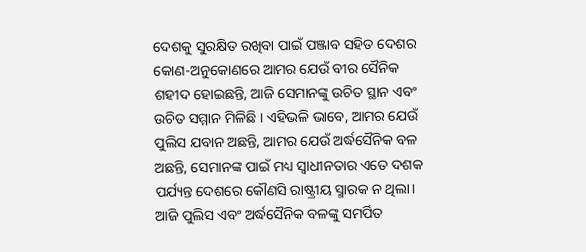ଦେଶକୁ ସୁରକ୍ଷିତ ରଖିବା ପାଇଁ ପଞ୍ଜାବ ସହିତ ଦେଶର କୋଣ-ଅନୁକୋଣରେ ଆମର ଯେଉଁ ବୀର ସୈନିକ ଶହୀଦ ହୋଇଛନ୍ତି, ଆଜି ସେମାନଙ୍କୁ ଉଚିତ ସ୍ଥାନ ଏବଂ ଉଚିତ ସମ୍ମାନ ମିଳିଛି । ଏହିଭଳି ଭାବେ, ଆମର ଯେଉଁ ପୁଲିସ ଯବାନ ଅଛନ୍ତି, ଆମର ଯେଉଁ ଅର୍ଦ୍ଧସୈନିକ ବଳ ଅଛନ୍ତି, ସେମାନଙ୍କ ପାଇଁ ମଧ୍ୟ ସ୍ୱାଧୀନତାର ଏତେ ଦଶକ ପର୍ଯ୍ୟନ୍ତ ଦେଶରେ କୌଣସି ରାଷ୍ଟ୍ରୀୟ ସ୍ମାରକ ନ ଥିଲା। ଆଜି ପୁଲିସ ଏବଂ ଅର୍ଦ୍ଧସୈନିକ ବଳଙ୍କୁ ସମର୍ପିତ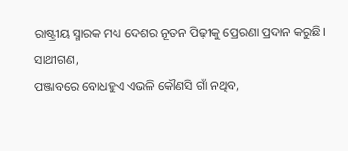ରାଷ୍ଟ୍ରୀୟ ସ୍ମାରକ ମଧ୍ୟ ଦେଶର ନୂତନ ପିଢ଼ୀକୁ ପ୍ରେରଣା ପ୍ରଦାନ କରୁଛି।
ସାଥୀଗଣ,
ପଞ୍ଜାବରେ ବୋଧହୁଏ ଏଭଳି କୌଣସି ଗାଁ ନଥିବ,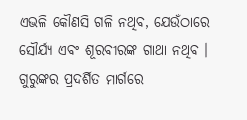ଏଭଳି କୌଣସି ଗଳି ନଥିବ, ଯେଉଁଠାରେ ସୌର୍ଯ୍ୟ ଏବଂ ଶୂରବୀରଙ୍କ ଗାଥା ନଥିବ । ଗୁରୁଙ୍କର ପ୍ରଦର୍ଶିତ ମାର୍ଗରେ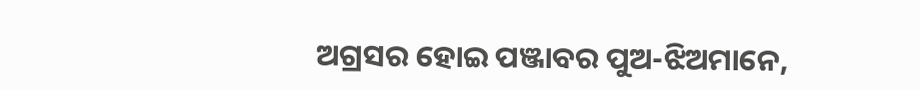ଅଗ୍ରସର ହୋଇ ପଞ୍ଜାବର ପୁଅ-ଝିଅମାନେ,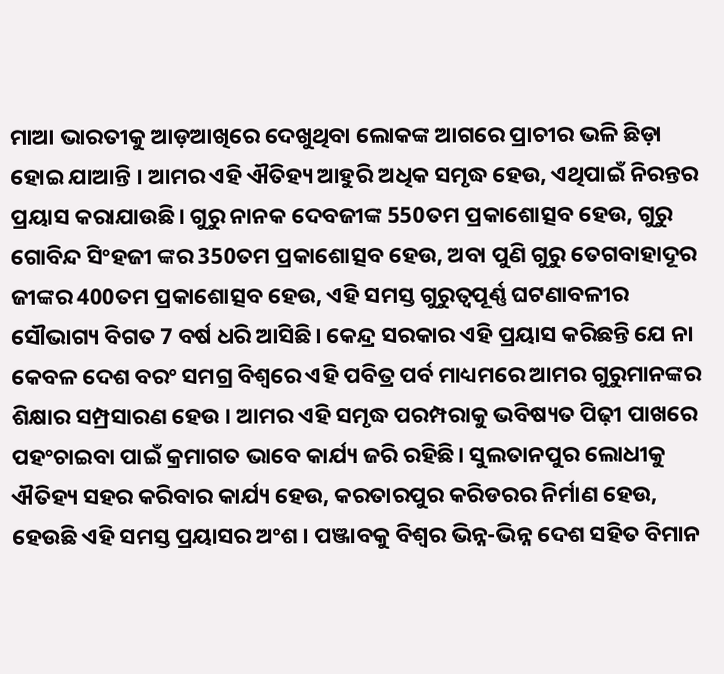ମାଆ ଭାରତୀକୁ ଆଡ଼ଆଖିରେ ଦେଖୁଥିବା ଲୋକଙ୍କ ଆଗରେ ପ୍ରାଚୀର ଭଳି ଛିଡ଼ା ହୋଇ ଯାଆନ୍ତି । ଆମର ଏହି ଐତିହ୍ୟ ଆହୁରି ଅଧିକ ସମୃଦ୍ଧ ହେଉ, ଏଥିପାଇଁ ନିରନ୍ତର ପ୍ରୟାସ କରାଯାଉଛି। ଗୁରୁ ନାନକ ଦେବଜୀଙ୍କ 550ତମ ପ୍ରକାଶୋତ୍ସବ ହେଉ, ଗୁରୁ ଗୋବିନ୍ଦ ସିଂହଜୀ ଙ୍କର 350ତମ ପ୍ରକାଶୋତ୍ସବ ହେଉ, ଅବା ପୁଣି ଗୁରୁ ତେଗବାହାଦୂର ଜୀଙ୍କର 400ତମ ପ୍ରକାଶୋତ୍ସବ ହେଉ, ଏହି ସମସ୍ତ ଗୁରୁତ୍ୱପୂର୍ଣ୍ଣ ଘଟଣାବଳୀର ସୌଭାଗ୍ୟ ବିଗତ 7 ବର୍ଷ ଧରି ଆସିଛି। କେନ୍ଦ୍ର ସରକାର ଏହି ପ୍ରୟାସ କରିଛନ୍ତି ଯେ ନା କେବଳ ଦେଶ ବରଂ ସମଗ୍ର ବିଶ୍ୱରେ ଏହି ପବିତ୍ର ପର୍ବ ମାଧ୍ୟମରେ ଆମର ଗୁରୁମାନଙ୍କର ଶିକ୍ଷାର ସମ୍ପ୍ରସାରଣ ହେଉ । ଆମର ଏହି ସମୃଦ୍ଧ ପରମ୍ପରାକୁ ଭବିଷ୍ୟତ ପିଢ଼ୀ ପାଖରେ ପହଂଚାଇବା ପାଇଁ କ୍ରମାଗତ ଭାବେ କାର୍ଯ୍ୟ ଜରି ରହିଛି। ସୁଲତାନପୁର ଲୋଧୀକୁ ଐତିହ୍ୟ ସହର କରିବାର କାର୍ଯ୍ୟ ହେଉ, କରତାରପୁର କରିଡରର ନିର୍ମାଣ ହେଉ, ହେଉଛି ଏହି ସମସ୍ତ ପ୍ରୟାସର ଅଂଶ । ପଞ୍ଜାବକୁ ବିଶ୍ୱର ଭିନ୍ନ-ଭିନ୍ନ ଦେଶ ସହିତ ବିମାନ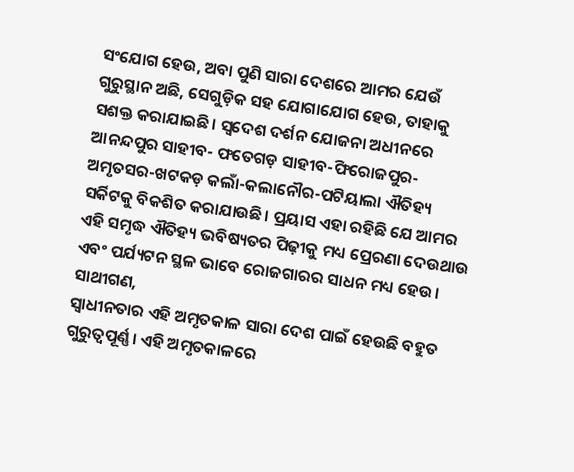ସଂଯୋଗ ହେଉ, ଅବା ପୁଣି ସାରା ଦେଶରେ ଆମର ଯେଉଁ ଗୁରୁସ୍ଥାନ ଅଛି, ସେଗୁଡ଼ିକ ସହ ଯୋଗାଯୋଗ ହେଉ, ତାହାକୁ ସଶକ୍ତ କରାଯାଇଛି। ସ୍ୱଦେଶ ଦର୍ଶନ ଯୋଜନା ଅଧୀନରେ ଆନନ୍ଦପୁର ସାହୀବ- ଫତେଗଡ଼ ସାହୀବ-ଫିରୋଜପୁର-ଅମୃତସର-ଖଟକଡ଼ କଲାଁ-କଲାନୌର-ପଟିୟାଲା ଐତିହ୍ୟ ସର୍କିଟକୁ ବିକଶିତ କରାଯାଉଛି। ପ୍ରୟାସ ଏହା ରହିଛି ଯେ ଆମର ଏହି ସମୃଦ୍ଧ ଐତିହ୍ୟ ଭବିଷ୍ୟତର ପିଢ଼ୀକୁ ମଧ୍ୟ ପ୍ରେରଣା ଦେଉଥାଉ ଏବଂ ପର୍ଯ୍ୟଟନ ସ୍ଥଳ ଭାବେ ରୋଜଗାରର ସାଧନ ମଧ୍ୟ ହେଉ।
ସାଥୀଗଣ,
ସ୍ୱାଧୀନତାର ଏହି ଅମୃତକାଳ ସାରା ଦେଶ ପାଇଁ ହେଉଛି ବହୁତ ଗୁରୁତ୍ୱପୂର୍ଣ୍ଣ। ଏହି ଅମୃତକାଳରେ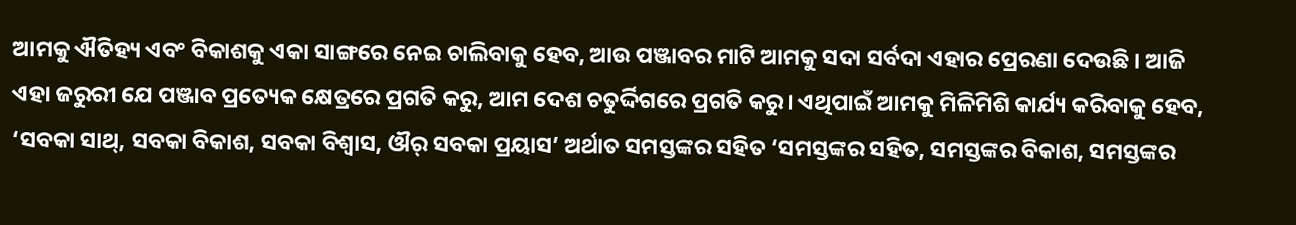ଆମକୁ ଐତିହ୍ୟ ଏବଂ ବିକାଶକୁ ଏକା ସାଙ୍ଗରେ ନେଇ ଚାଲିବାକୁ ହେବ, ଆଉ ପଞ୍ଜାବର ମାଟି ଆମକୁ ସଦା ସର୍ବଦା ଏହାର ପ୍ରେରଣା ଦେଉଛି । ଆଜି ଏହା ଜରୁରୀ ଯେ ପଞ୍ଜାବ ପ୍ରତ୍ୟେକ କ୍ଷେତ୍ରରେ ପ୍ରଗତି କରୁ, ଆମ ଦେଶ ଚତୁର୍ଦ୍ଦିଗରେ ପ୍ରଗତି କରୁ। ଏଥିପାଇଁ ଆମକୁ ମିଳିମିଶି କାର୍ଯ୍ୟ କରିବାକୁ ହେବ, ‘ସବକା ସାଥ୍, ସବକା ବିକାଶ, ସବକା ବିଶ୍ୱାସ, ଔର୍ ସବକା ପ୍ରୟାସ’ ଅର୍ଥାତ ସମସ୍ତଙ୍କର ସହିତ ‘ସମସ୍ତଙ୍କର ସହିତ, ସମସ୍ତଙ୍କର ବିକାଶ, ସମସ୍ତଙ୍କର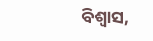ବିଶ୍ୱାସ,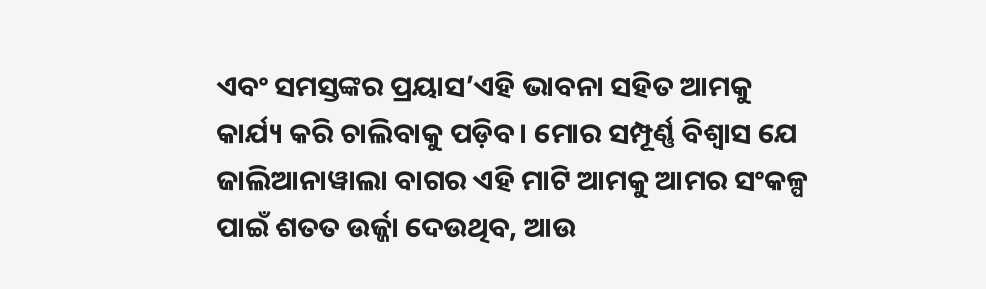ଏବଂ ସମସ୍ତଙ୍କର ପ୍ରୟାସ’ଏହି ଭାବନା ସହିତ ଆମକୁ କାର୍ଯ୍ୟ କରି ଚାଲିବାକୁ ପଡ଼ିବ। ମୋର ସମ୍ପୂର୍ଣ୍ଣ ବିଶ୍ୱାସ ଯେ ଜାଲିଆନାୱାଲା ବାଗର ଏହି ମାଟି ଆମକୁ ଆମର ସଂକଳ୍ପ ପାଇଁ ଶତତ ଉର୍ଜ୍ଜା ଦେଉଥିବ, ଆଉ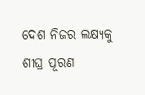ଦେଶ ନିଜର ଲକ୍ଷ୍ୟକୁ ଶୀଘ୍ର ପୂରଣ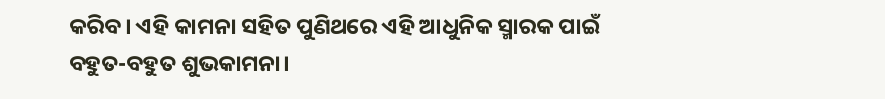କରିବ। ଏହି କାମନା ସହିତ ପୁଣିଥରେ ଏହି ଆଧୁନିକ ସ୍ମାରକ ପାଇଁ ବହୁତ-ବହୁତ ଶୁଭକାମନା।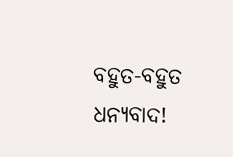ବହୁତ-ବହୁତ ଧନ୍ୟବାଦ!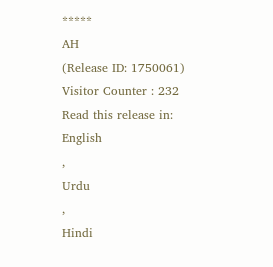*****
AH
(Release ID: 1750061)
Visitor Counter : 232
Read this release in:
English
,
Urdu
,
Hindi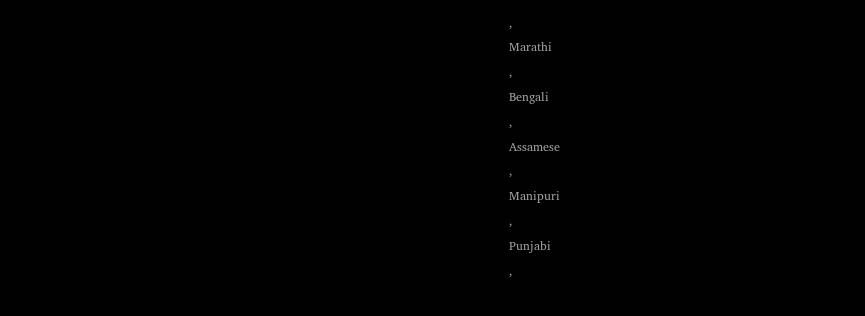,
Marathi
,
Bengali
,
Assamese
,
Manipuri
,
Punjabi
,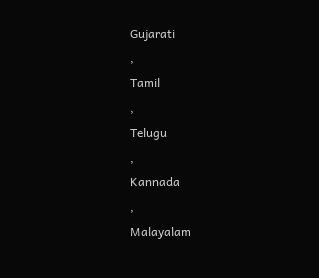Gujarati
,
Tamil
,
Telugu
,
Kannada
,
Malayalam